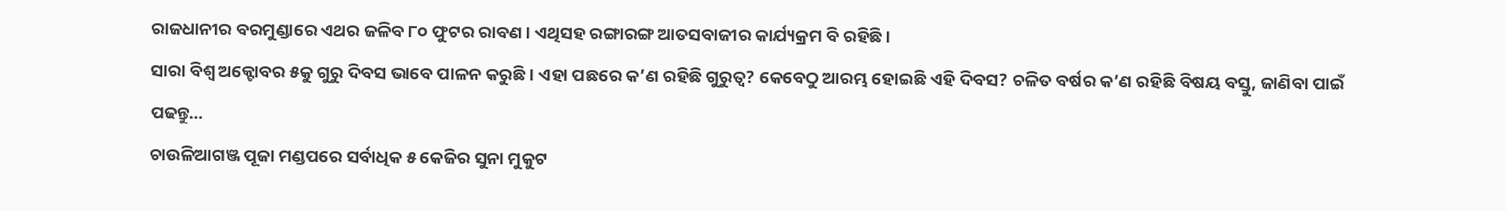ରାଜଧାନୀର ବରମୁଣ୍ଡାରେ ଏଥର ଜଳିବ ୮୦ ଫୁଟର ରାବଣ । ଏଥିସହ ରଙ୍ଗାରଙ୍ଗ ଆତସବାଜୀର କାର୍ଯ୍ୟକ୍ରମ ବି ରହିଛି ।
ସାରା ବିଶ୍ୱ ଅକ୍ଟୋବର ୫କୁ ଗୁରୁ ଦିବସ ଭାବେ ପାଳନ କରୁଛି। ଏହା ପଛରେ କ’ଣ ରହିଛି ଗୁରୁତ୍ୱ? କେବେଠୁ ଆରମ୍ଭ ହୋଇଛି ଏହି ଦିବସ? ଚଳିତ ବର୍ଷର କ’ଣ ରହିଛି ବିଷୟ ବସ୍ତୁ, ଜାଣିବା ପାଇଁ ପଢନ୍ତୁ…
ଚାଉଳିଆଗଞ୍ଜ ପୂଜା ମଣ୍ଡପରେ ସର୍ବାଧିକ ୫ କେଜିର ସୁନା ମୁକୁଟ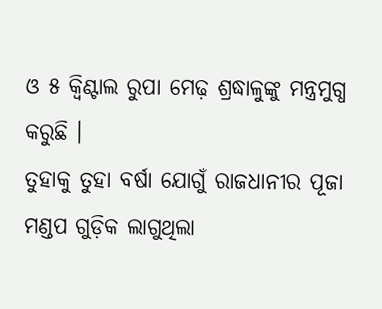ଓ ୫ କ୍ୱିଣ୍ଟାଲ ରୁପା ମେଢ଼ ଶ୍ରଦ୍ଧାଳୁଙ୍କୁ ମନ୍ତ୍ରମୁଗ୍ଧ କରୁଛି ।
ତୁହାକୁ ତୁହା ବର୍ଷା ଯୋଗୁଁ ରାଜଧାନୀର ପୂଜା ମଣ୍ଡପ ଗୁଡ଼ିକ ଲାଗୁଥିଲା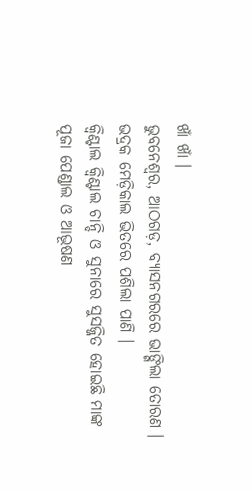ଖାଁ ଖାଁ ।
ଭୁବନେଶ୍ୱର, ଆଠଗଡ଼, ବ୍ୟାସନଗରରେ ଭାଙ୍ଗିଲା ତୋରଣ । ଭଦ୍ରକ ମେଡ଼ିକାଲ ଭିତରେ ପଶିଲା ପାଣି ।
କ୍ୱିଣ୍ଟାଲ କ୍ୱିଣ୍ଟାଲ ଚାନ୍ଦି ଓ ସୁନାରେ ସୁସଜ୍ଜିତ ହୋଇଛି ମାଙ୍କ ପୂଜା ପେଣ୍ଡାଲ ଓ ଆଭୂଷଣ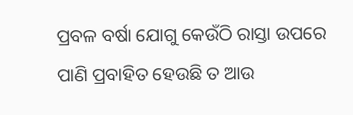ପ୍ରବଳ ବର୍ଷା ଯୋଗୁ କେଉଁଠି ରାସ୍ତା ଉପରେ ପାଣି ପ୍ରବାହିତ ହେଉଛି ତ ଆଉ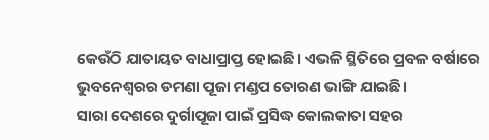କେଉଁଠି ଯାତାୟତ ବାଧାପ୍ରାପ୍ତ ହୋଇଛି। ଏଭଳି ସ୍ଥିତିରେ ପ୍ରବଳ ବର୍ଷାରେ ଭୁବନେଶ୍ୱରର ଡମଣା ପୂଜା ମଣ୍ଡପ ତୋରଣ ଭାଙ୍ଗି ଯାଇଛି।
ସାରା ଦେଶରେ ଦୁର୍ଗାପୂଜା ପାଇଁ ପ୍ରସିଦ୍ଧ କୋଲକାତା ସହର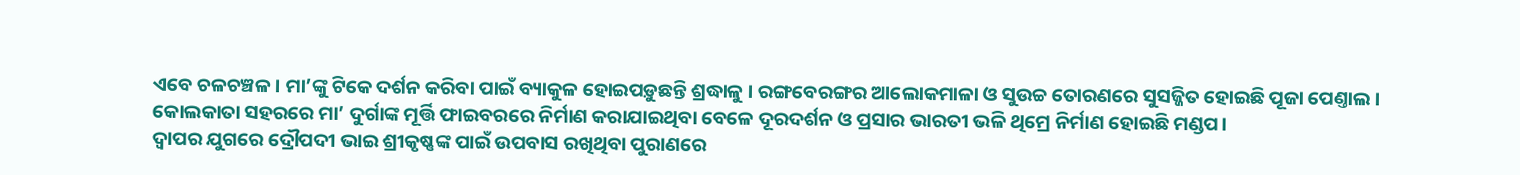ଏବେ ଚଳଚଞ୍ଚଳ । ମା’ଙ୍କୁ ଟିକେ ଦର୍ଶନ କରିବା ପାଇଁ ବ୍ୟାକୁଳ ହୋଇପଡ଼ୁଛନ୍ତି ଶ୍ରଦ୍ଧାଳୁ । ରଙ୍ଗବେରଙ୍ଗର ଆଲୋକମାଳା ଓ ସୁଉଚ୍ଚ ତୋରଣରେ ସୁସଜ୍ଜିତ ହୋଇଛି ପୂଜା ପେଣ୍ତାଲ ।
କୋଲକାତା ସହରରେ ମା’ ଦୁର୍ଗାଙ୍କ ମୂର୍ତ୍ତି ଫାଇବରରେ ନିର୍ମାଣ କରାଯାଇଥିବା ବେଳେ ଦୂରଦର୍ଶନ ଓ ପ୍ରସାର ଭାରତୀ ଭଳି ଥିମ୍ରେ ନିର୍ମାଣ ହୋଇଛି ମଣ୍ଡପ।
ଦ୍ଵାପର ଯୁଗରେ ଦ୍ରୌପଦୀ ଭାଇ ଶ୍ରୀକୃଷ୍ଣଙ୍କ ପାଇଁ ଉପବାସ ରଖିଥିବା ପୁରାଣରେ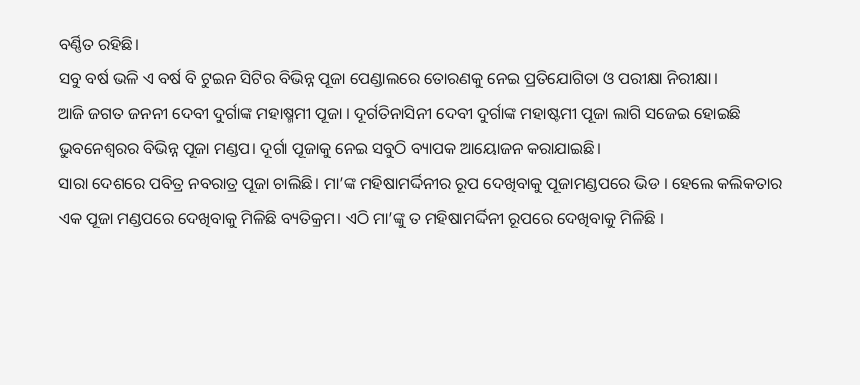ବର୍ଣ୍ଣିତ ରହିଛି।
ସବୁ ବର୍ଷ ଭଳି ଏ ବର୍ଷ ବି ଟୁଇନ ସିଟିର ବିଭିନ୍ନ ପୂଜା ପେଣ୍ଡାଲରେ ତୋରଣକୁ ନେଇ ପ୍ରତିଯୋଗିତା ଓ ପରୀକ୍ଷା ନିରୀକ୍ଷା।
ଆଜି ଜଗତ ଜନନୀ ଦେବୀ ଦୁର୍ଗାଙ୍କ ମହାଷ୍ମମୀ ପୂଜା । ଦୂର୍ଗତିନାସିନୀ ଦେବୀ ଦୁର୍ଗାଙ୍କ ମହାଷ୍ଟମୀ ପୂଜା ଲାଗି ସଜେଇ ହୋଇଛି ଭୁବନେଶ୍ୱରର ବିଭିନ୍ନ ପୂଜା ମଣ୍ଡପ। ଦୂର୍ଗା ପୂଜାକୁ ନେଇ ସବୁଠି ବ୍ୟାପକ ଆୟୋଜନ କରାଯାଇଛି।
ସାରା ଦେଶରେ ପବିତ୍ର ନବରାତ୍ର ପୂଜା ଚାଲିଛି। ମା’ଙ୍କ ମହିଷାମର୍ଦ୍ଦିନୀର ରୂପ ଦେଖିବାକୁ ପୂଜାମଣ୍ଡପରେ ଭିଡ । ହେଲେ କଲିକତାର ଏକ ପୂଜା ମଣ୍ଡପରେ ଦେଖିବାକୁ ମିଳିଛି ବ୍ୟତିକ୍ରମ। ଏଠି ମା’ଙ୍କୁ ତ ମହିଷାମର୍ଦ୍ଦିନୀ ରୂପରେ ଦେଖିବାକୁ ମିଳିଛି ।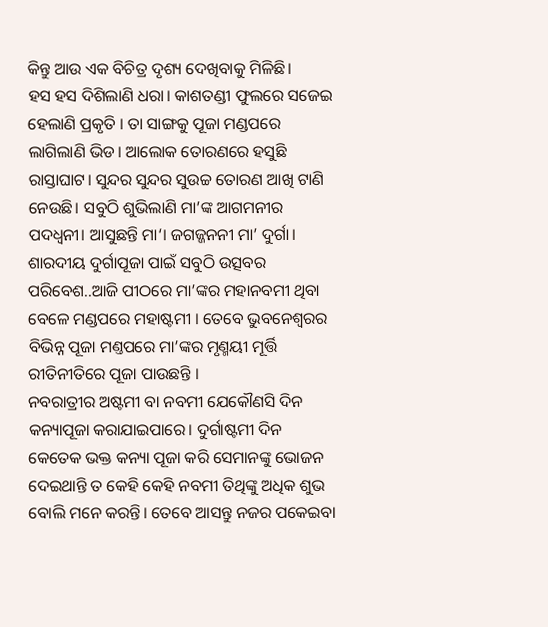କିନ୍ତୁ ଆଉ ଏକ ବିଚିତ୍ର ଦୃଶ୍ୟ ଦେଖିବାକୁ ମିଳିଛି।
ହସ ହସ ଦିଶିଲାଣି ଧରା। କାଶତଣ୍ଡୀ ଫୁଲରେ ସଜେଇ ହେଲାଣି ପ୍ରକୃତି । ତା ସାଙ୍ଗକୁ ପୂଜା ମଣ୍ଡପରେ ଲାଗିଲାଣି ଭିଡ। ଆଲୋକ ତୋରଣରେ ହସୁଛି ରାସ୍ତାଘାଟ। ସୁନ୍ଦର ସୁନ୍ଦର ସୁଉଚ୍ଚ ତୋରଣ ଆଖି ଟାଣି ନେଉଛି। ସବୁଠି ଶୁଭିଲାଣି ମା’ଙ୍କ ଆଗମନୀର ପଦଧ୍ୱନୀ। ଆସୁଛନ୍ତି ମା‘। ଜଗଜ୍ଜନନୀ ମା’ ଦୁର୍ଗା।
ଶାରଦୀୟ ଦୁର୍ଗାପୂଜା ପାଇଁ ସବୁଠି ଉତ୍ସବର ପରିବେଶ..ଆଜି ପୀଠରେ ମା’ଙ୍କର ମହାନବମୀ ଥିବା ବେଳେ ମଣ୍ଡପରେ ମହାଷ୍ଟମୀ । ତେବେ ଭୁବନେଶ୍ୱରର ବିଭିନ୍ନ ପୂଜା ମଣ୍ତପରେ ମା’ଙ୍କର ମୃଣ୍ମୟୀ ମୂର୍ତ୍ତି ରୀତିନୀତିରେ ପୂଜା ପାଉଛନ୍ତି ।
ନବରାତ୍ରୀର ଅଷ୍ଟମୀ ବା ନବମୀ ଯେକୌଣସି ଦିନ କନ୍ୟାପୂଜା କରାଯାଇପାରେ। ଦୁର୍ଗାଷ୍ଟମୀ ଦିନ କେତେକ ଭକ୍ତ କନ୍ୟା ପୂଜା କରି ସେମାନଙ୍କୁ ଭୋଜନ ଦେଇଥାନ୍ତି ତ କେହି କେହି ନବମୀ ତିଥିଙ୍କୁ ଅଧିକ ଶୁଭ ବୋଲି ମନେ କରନ୍ତି। ତେବେ ଆସନ୍ତୁ ନଜର ପକେଇବା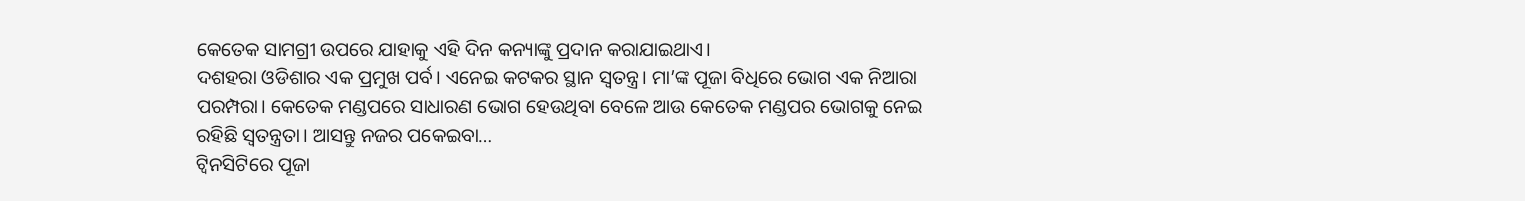କେତେକ ସାମଗ୍ରୀ ଉପରେ ଯାହାକୁ ଏହି ଦିନ କନ୍ୟାଙ୍କୁ ପ୍ରଦାନ କରାଯାଇଥାଏ।
ଦଶହରା ଓଡିଶାର ଏକ ପ୍ରମୁଖ ପର୍ବ। ଏନେଇ କଟକର ସ୍ଥାନ ସ୍ୱତନ୍ତ୍ର। ମା’ଙ୍କ ପୂଜା ବିଧିରେ ଭୋଗ ଏକ ନିଆରା ପରମ୍ପରା। କେତେକ ମଣ୍ଡପରେ ସାଧାରଣ ଭୋଗ ହେଉଥିବା ବେଳେ ଆଉ କେତେକ ମଣ୍ଡପର ଭୋଗକୁ ନେଇ ରହିଛି ସ୍ୱତନ୍ତ୍ରତା। ଆସନ୍ତୁ ନଜର ପକେଇବା…
ଟ୍ୱିନସିଟିରେ ପୂଜା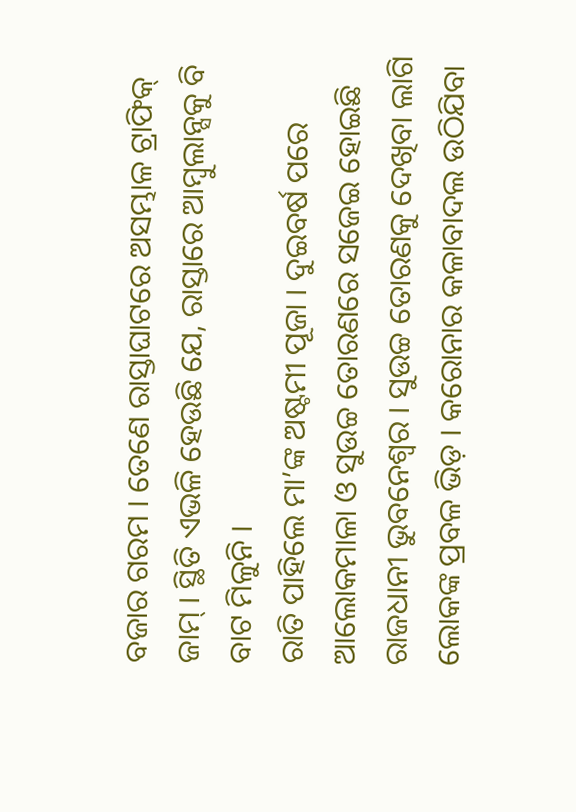ବଜାର ଗରମ । ତେଣେ ରାସ୍ତାଘାଟରେ ଅସମ୍ଭାଳ ଟ୍ରାଫିକ୍ ଜାମ୍ । ସ୍ଥିତି ଏଭଳି ହେଉଛି ଯେ, ରାସ୍ତାରେ ଆମ୍ବୁଲାନ୍ସକୁ ବି ବାଟ ମିଳୁନି ।
ରାତି ପାହିଲେ ମା’ଙ୍କ ଅଷ୍ଟମୀ ପୂଜା । ଦୁଇବର୍ଷ ପରେ ଆଲୋକମାଳା ଓ ସୁଉଚ୍ଚ ତୋରଣରେ ସଜେଇ ହୋଇଛି ରାଜଧାନୀ ଭୁବନେଶ୍ୱର । ସୁଉଚ୍ଚ ତୋରଣକୁ ଦେଖିବା ଲାଗି ଲୋକଙ୍କ ପ୍ରବଳ ଭିଡ଼ । କରୋନାର କଳାବାଦଲ ଉଠିଯିବା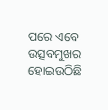ପରେ ଏବେ ଉତ୍ସବମୁଖର ହୋଇଉଠିଛି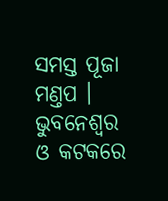ସମସ୍ତ ପୂଜା ମଣ୍ତପ ।
ଭୁବନେଶ୍ୱର ଓ କଟକରେ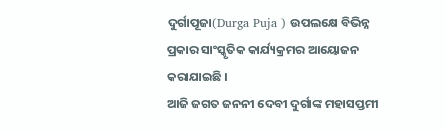ଦୁର୍ଗାପୂଜା(Durga Puja ) ଉପଲକ୍ଷେ ବିଭିନ୍ନ ପ୍ରକାର ସାଂସ୍କୃତିକ କାର୍ଯ୍ୟକ୍ରମର ଆୟୋଜନ କରାଯାଇଛି ।
ଆଜି ଜଗତ ଜନନୀ ଦେବୀ ଦୁର୍ଗାଙ୍କ ମହାସପ୍ତମୀ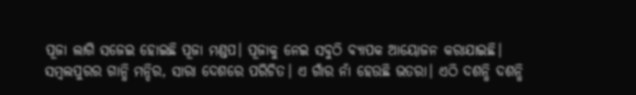ପୂଜା ଲାଗି ସଜେଇ ହୋଇଛି ପୂଜା ମଣ୍ଡପ। ପୂଜାକୁ ନେଇ ସବୁଠି ବ୍ୟାପକ ଆୟୋଜନ କରାଯାଇଛି।
ସମ୍ବଲପୁରର ଗାନ୍ଧି ମନ୍ଦିର, ସାରା ଦେଶରେ ପରିଚିତ। ଏ ଗାଁର ନାଁ ହେଉଛି ଭତରା। ଏଠି ଦଶନ୍ଧି ଦଶନ୍ଧି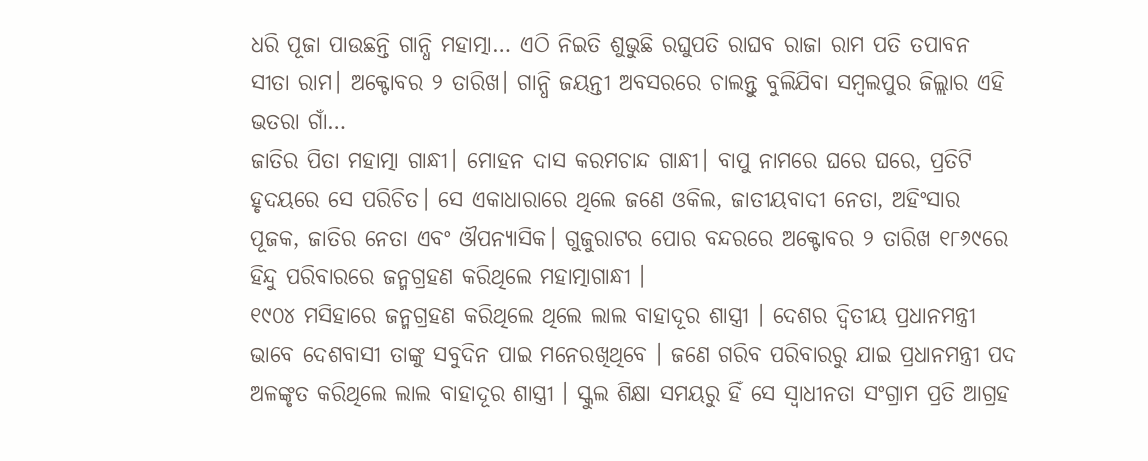ଧରି ପୂଜା ପାଉଛନ୍ତି ଗାନ୍ଧି ମହାତ୍ମା… ଏଠି ନିଇତି ଶୁଭୁଛି ରଘୁପତି ରାଘବ ରାଜା ରାମ ପତି ତପାବନ ସୀତା ରାମ। ଅକ୍ଟୋବର ୨ ତାରିଖ। ଗାନ୍ଧି ଜୟନ୍ତୀ ଅବସରରେ ଚାଲନ୍ତୁ ବୁଲିଯିବା ସମ୍ବଲପୁର ଜିଲ୍ଲାର ଏହି ଭତରା ଗାଁ…
ଜାତିର ପିତା ମହାତ୍ମା ଗାନ୍ଧୀ। ମୋହନ ଦାସ କରମଚାନ୍ଦ ଗାନ୍ଧୀ। ବାପୁ ନାମରେ ଘରେ ଘରେ, ପ୍ରତିଟି ହୃଦୟରେ ସେ ପରିଚିତ। ସେ ଏକାଧାରାରେ ଥିଲେ ଜଣେ ଓକିଲ, ଜାତୀୟବାଦୀ ନେତା, ଅହିଂସାର ପୂଜକ, ଜାତିର ନେତା ଏବଂ ଔପନ୍ୟାସିକ। ଗୁଜୁରାଟର ପୋର ବନ୍ଦରରେ ଅକ୍ଟୋବର ୨ ତାରିଖ ୧୮୬୯ରେ ହିନ୍ଦୁ ପରିବାରରେ ଜନ୍ମଗ୍ରହଣ କରିଥିଲେ ମହାତ୍ମାଗାନ୍ଧୀ ।
୧୯୦୪ ମସିହାରେ ଜନ୍ମଗ୍ରହଣ କରିଥିଲେ ଥିଲେ ଲାଲ ବାହାଦୂର ଶାସ୍ତ୍ରୀ । ଦେଶର ଦ୍ୱିତୀୟ ପ୍ରଧାନମନ୍ତ୍ରୀ ଭାବେ ଦେଶବାସୀ ତାଙ୍କୁ ସବୁଦିନ ପାଇ ମନେରଖିଥିବେ । ଜଣେ ଗରିବ ପରିବାରରୁ ଯାଇ ପ୍ରଧାନମନ୍ତ୍ରୀ ପଦ ଅଳଙ୍କୃତ କରିଥିଲେ ଲାଲ ବାହାଦୂର ଶାସ୍ତ୍ରୀ । ସ୍କୁଲ ଶିକ୍ଷା ସମୟରୁ ହିଁ ସେ ସ୍ୱାଧୀନତା ସଂଗ୍ରାମ ପ୍ରତି ଆଗ୍ରହ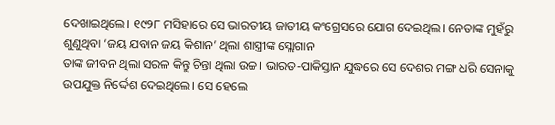ଦେଖାଇଥିଲେ। ୧୯୨୮ ମସିହାରେ ସେ ଭାରତୀୟ ଜାତୀୟ କଂଗ୍ରେସରେ ଯୋଗ ଦେଇଥିଲ। ନେତାଙ୍କ ମୁହଁରୁ ଶୁଣୁଥିବା ‘ଜୟ ଯବାନ ଜୟ କିଶାନ’ ଥିଲା ଶାସ୍ତ୍ରୀଙ୍କ ସ୍ଲୋଗାନ
ତାଙ୍କ ଜୀବନ ଥିଲା ସରଳ କିନ୍ତୁ ଚିନ୍ତା ଥିଲା ଉଚ୍ଚ। ଭାରତ-ପାକିସ୍ତାନ ଯୁଦ୍ଧରେ ସେ ଦେଶର ମଙ୍ଗ ଧରି ସେନାକୁ ଉପଯୁକ୍ତ ନିର୍ଦ୍ଦେଶ ଦେଇଥିଲେ। ସେ ହେଲେ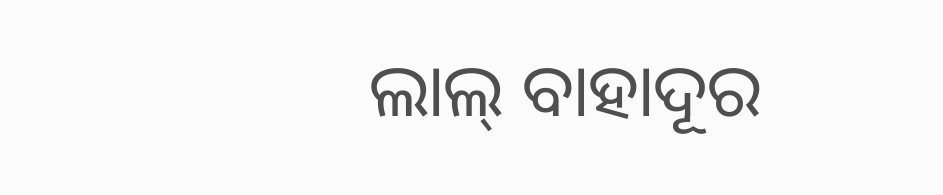ଲାଲ୍ ବାହାଦୂର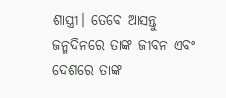ଶାସ୍ତ୍ରୀ। ତେବେ ଆସନ୍ତୁ ଜନ୍ମଦିନରେ ତାଙ୍କ ଜୀବନ ଏବଂ ଦେଶରେ ତାଙ୍କ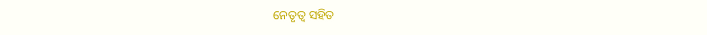ନେତୃତ୍ୱ ସହିତ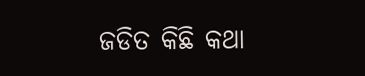ଜଡିତ କିଛି କଥା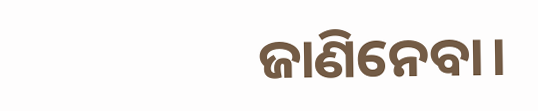ଜାଣିନେବା।